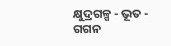କ୍ଷୁଦ୍ରଗଳ୍ପ - ଭୂତ - ଗଗନ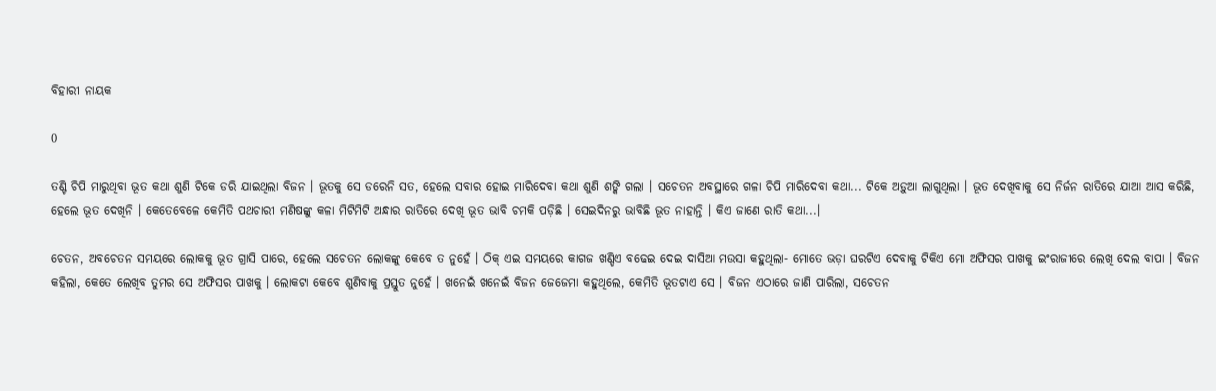ବିହାରୀ ନାୟକ

0

ତଣ୍ଟି ଚିପି ମାରୁଥିବା ଭୂତ କଥା ଶୁଣି ଟିକେ ଡରି ଯାଇଥିଲା ବିଜନ । ଭୂତକୁ ସେ ଡରେନି ସତ, ହେଲେ ସବାର ହୋଇ ମାରିଦେବା କଥା ଶୁଣି ଶଙ୍କି ଗଲା । ସଚେତନ ଅବସ୍ଥାରେ ଗଳା ଚିପି ମାରିଦେବା କଥା... ଟିକେ ଅଡ଼ୁଆ ଲାଗୁଥିଲା । ଭୂତ ଦେଖିବାକୁ ସେ ନିର୍ଜନ ରାତିରେ ଯାଆ ଆସ କରିଛି, ହେଲେ ଭୂତ ଦେଖିନି । କେତେବେଳେ କେମିତି ପଥଚାରୀ ମଣିଷଙ୍କୁ କଳା ମିଟିମିଟି ଅନ୍ଧାର ରାତିରେ ଦେଖି ଭୂତ ଭାବି ଚମକି ପଡ଼ିଛି । ସେଇଦିନରୁ ଭାବିଛି ଭୂତ ନାହାନ୍ତି । କିଏ ଜାଣେ ରାତି କଥା...।

ଚେତନ, ଅବଚେତନ ସମୟରେ ଲୋକକୁ ଭୂତ ଗ୍ରାସି ପାରେ, ହେଲେ ସଚେତନ ଲୋକଙ୍କୁ କେବେ ତ ନୁହେଁ । ଠିକ୍ ଏଇ ସମୟରେ କାଗଜ ଖଣ୍ଡିଏ ବଢେଇ ଦେଇ ଦାସିଆ ମଉସା କହୁଥିଲା- ମୋତେ ଭଡ଼ା ଘରଟିଏ ଦେବାକୁ ଟିକିଏ ମୋ ଅଫିସର ପାଖକୁ ଇଂରାଜୀରେ ଲେଖି ଦେଲ ବାପା । ବିଜନ କହିଲା, କେତେ ଲେଖିବ ତୁମର ସେ ଅଫିସର ପାଖକୁ । ଲୋକଟା କେବେ ଶୁଣିବାକୁ ପ୍ରସ୍ତୁତ ନୁହେଁ । ଖନେଇଁ ଖନେଇଁ ବିଜନ ଜେଜେମା କହୁଥିଲେ, କେମିତି ଭୂତଟାଏ ସେ । ବିଜନ ଏଠାରେ ଜାଣି ପାରିଲା, ସଚେତନ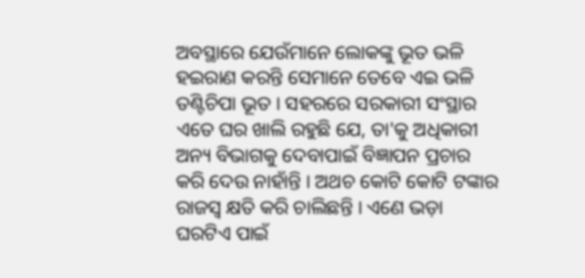ଅବସ୍ଥାରେ ଯେଉଁମାନେ ଲୋକଙ୍କୁ ଭୂତ ଭଳି ହଇରାଣ କରନ୍ତି ସେମାନେ ତେବେ ଏଇ ଭଳି ତଣ୍ଟିଚିପା ଭୂତ । ସହରରେ ସରକାରୀ ସଂସ୍ଥାର ଏତେ ଘର ଖାଲି ରହୁଛି ଯେ, ତା'କୁ ଅଧିକାରୀ ଅନ୍ୟ ବିଭାଗକୁ ଦେବାପାଇଁ ବିଜ୍ଞାପନ ପ୍ରଚାର କରି ଦେଉ ନାହାଁନ୍ତି । ଅଥଚ କୋଟି କୋଟି ଟଙ୍କାର ରାଜସ୍ଵ କ୍ଷତି କରି ଚାଲିଛନ୍ତି । ଏଣେ ଭଡ଼ା ଘରଟିଏ ପାଇଁ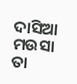ଦାସିଆ ମଉସା ତା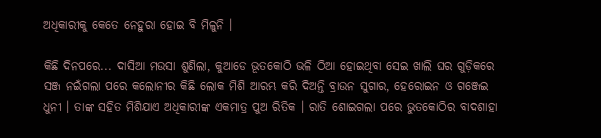ଅଧିକାରୀକୁ କେତେ ନେହୁରା ହୋଇ ବି ମିଳୁନି ।

କିଛି ଦିନପରେ... ଦାସିଆ ମଉସା ଶୁଣିଲା, କୁଆଡେ ଭୂତକୋଠି ଭଳି ଠିଆ ହୋଇଥିବା ସେଇ ଖାଲି ଘର ଗୁଡ଼ିକରେ ସଞ୍ଜ ନଇଁଗଲା ପରେ କଲୋନୀର କିଛି ଲୋକ ମିଶି ଆରମ୍ଭ କରି ଦିଅନ୍ତି ବ୍ରାଉନ ସୁଗାର, ହେରୋଇନ ଓ ଗଞ୍ଜେଇ ଧୁନୀ । ତାଙ୍କ ସହିତ ମିଶିଯାଏ ଅଧିକାରୀଙ୍କ ଏକମାତ୍ର ପୁଅ ରିତିକ । ରାତି ଶୋଇଗଲା ପରେ ଭୁତକୋଠିର ବାଦଶାହା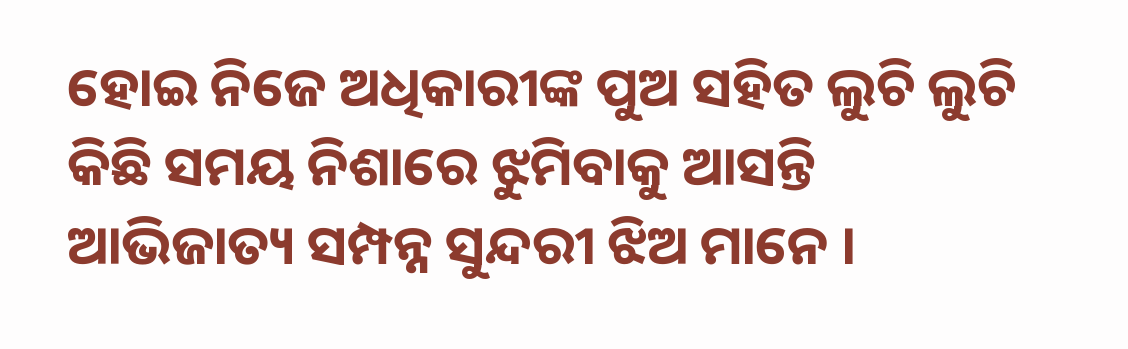ହୋଇ ନିଜେ ଅଧିକାରୀଙ୍କ ପୁଅ ସହିତ ଲୁଚି ଲୁଚି  କିଛି ସମୟ ନିଶାରେ ଝୁମିବାକୁ ଆସନ୍ତି ଆଭିଜାତ୍ୟ ସମ୍ପନ୍ନ ସୁନ୍ଦରୀ ଝିଅ ମାନେ ।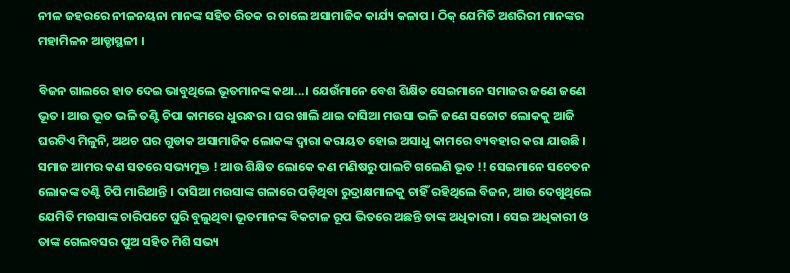ନୀଳ ଜହରରେ ନୀଳନୟନା ମାନଙ୍କ ସହିତ ରିତକ ର ଚାଲେ ଅସାମାଜିକ କାର୍ଯ୍ୟ କଳାପ । ଠିକ୍ ଯେମିତି ଅଶରିରୀ ମାନଙ୍କର ମହାମିଳନ ଆଡ୍ଡାସ୍ଥଳୀ ।

ବିଜନ ଗାଲରେ ହାତ ଦେଇ ଭାବୁଥିଲେ ଭୂତମାନଙ୍କ କଥା...। ଯେଉଁମାନେ ବେଶ ଶିକ୍ଷିତ ସେଇମାନେ ସମାଜର ଜଣେ ଜଣେ ଭୂତ । ଆଉ ଭୂତ ଭଳି ତଣ୍ଟି ଚିପା କାମରେ ଧୁରନ୍ଧର । ଘର ଖାଲି ଥାଇ ଦାସିଆ ମଉସା ଭଳି ଜଣେ ସଚ୍ଚୋଟ ଲୋକକୁ ଆଜି ଘରଟିଏ ମିଳୁନି, ଅଥଚ ଘର ଗୁଡାକ ଅସାମାଜିକ ଲୋକଙ୍କ ଦ୍ଵାରା କରାୟତ ହୋଇ ଅସାଧୁ କାମରେ ବ୍ୟବହାର କରା ଯାଉଛି । ସମାଜ ଆମର କଣ ସତରେ ସଭ୍ୟମୁକ୍ତ ! ଆଉ ଶିକ୍ଷିତ ଲୋକେ କଣ ମଣିଷରୁ ପାଲଟି ଗଲେଣି ଭୂତ !! ସେଇମାନେ ସଚେତନ ଲୋକଙ୍କ ତଣ୍ଟି ଚିପି ମାରିଥାନ୍ତି । ଦାସିଆ ମଉସାଙ୍କ ଗଳାରେ ପଡ଼ିଥିବା ରୁଦ୍ରାକ୍ଷମାଳକୁ ଚାହିଁ ରହିଥିଲେ ବିଜନ, ଆଉ ଦେଖୁଥିଲେ ଯେମିତି ମଉସାଙ୍କ ଚାରିପଟେ ଘୁରି ବୁଲୁଥିବା ଭୂତମାନଙ୍କ ବିକଟାଳ ରୂପ ଭିତରେ ଅଛନ୍ତି ତାଙ୍କ ଅଧିକାରୀ । ସେଇ ଅଧିକାରୀ ଓ ତାଙ୍କ ଗେଲବସର ପୁଅ ସହିତ ମିଶି ସଭ୍ୟ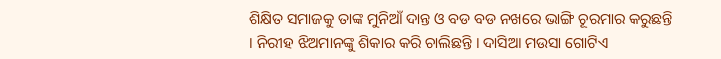ଶିକ୍ଷିତ ସମାଜକୁ ତାଙ୍କ ମୁନିଆଁ ଦାନ୍ତ ଓ ବଡ ବଡ ନଖରେ ଭାଙ୍ଗି ଚୂରମାର କରୁଛନ୍ତି । ନିରୀହ ଝିଅମାନଙ୍କୁ ଶିକାର କରି ଚାଲିଛନ୍ତି । ଦାସିଆ ମଉସା ଗୋଟିଏ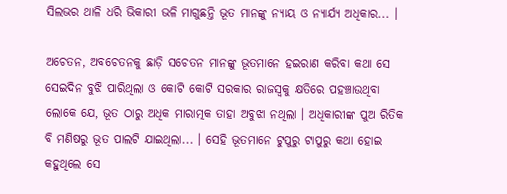ସିଲଭର ଥାଳି ଧରି ଭିକାରୀ ଭଳି ମାଗୁଛନ୍ତି ଭୂତ ମାନଙ୍କୁ ନ୍ୟାୟ ଓ ନ୍ୟାର୍ଯ୍ୟ ଅଧିକାର... ।

ଅଚେତନ, ଅବଚେତନକୁ ଛାଡ଼ି ସଚେତନ ମାନଙ୍କୁ ଭୂତମାନେ ହଇରାଣ କରିବା କଥା ସେ ସେଇଦିନ ବୁଝି ପାରିଥିଲା ଓ କୋଟି କୋଟି ସରକାର ରାଜସ୍ଵକୁ କ୍ଷତିରେ ପହଞ୍ଚାଉଥିବା ଲୋକେ ଯେ, ଭୂତ ଠାରୁ ଅଧିକ ମାରାତ୍ମକ ତାହା ଅବୁଝା ନଥିଲା । ଅଧିକାରୀଙ୍କ ପୁଅ ରିତିକ ବି ମଣିଷରୁ ଭୂତ ପାଲଟି ଯାଇଥିଲା... । ସେହି ଭୂତମାନେ ଟୁପୁରୁ ଟାପୁରୁ କଥା ହୋଇ କହୁଥିଲେ ସେ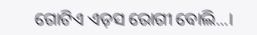ଗୋଟିଏ ଏଡ଼ସ ରୋଗୀ ବୋଲି...।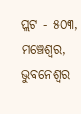ପ୍ଲଟ - ୫୦୩, ମଞ୍ଚେଶ୍ୱର, ଭୁବନେଶ୍ଵର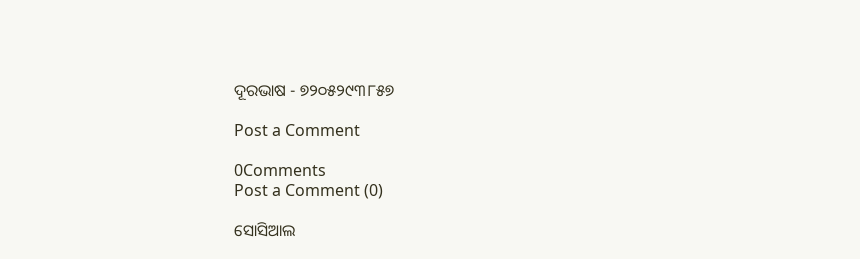ଦୂରଭାଷ - ୭୨୦୫୨୯୩୮୫୭

Post a Comment

0Comments
Post a Comment (0)

ସୋସିଆଲ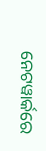ନେଟୱାର୍କରେ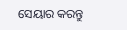ସେୟାର କରନ୍ତୁ